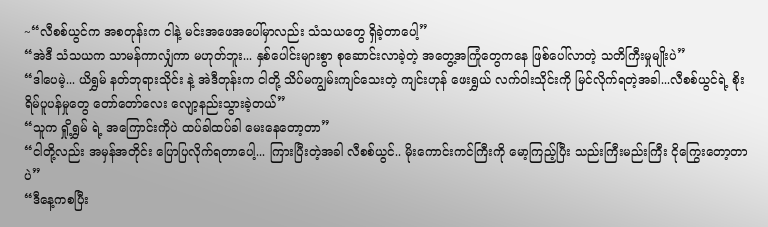~“လီစစ်ယွင်က အစတုန်းက ငါနဲ့ မင်းအဖေအပေါ်မှာလည်း သံသယတွေ ရှိခဲ့တာပေါ့”
“အဲဒီ သံသယက သာမန်ကာလျှံကာ မဟုတ်ဘူး... နှစ်ပေါင်းများစွာ စုဆောင်းလာခဲ့တဲ့ အတွေ့အကြုံတွေကနေ ဖြစ်ပေါ်လာတဲ့ သတိကြီးမှုမျိုးပဲ”
“ဒါပေမဲ့... ယိရွှမ် နတ်ဘုရားသိုင်း နဲ့ အဲဒီတုန်းက ငါတို့ သိပ်မကျွမ်းကျင်သေးတဲ့ ကျင်းဟုန် ဖေးရွှယ် လက်ဝါးသိုင်းကို မြင်လိုက်ရတဲ့အခါ...လီစစ်ယွင်ရဲ့ စိုးရိမ်ပူပန်မှုတွေ တော်တော်လေး လျော့နည်းသွားခဲ့တယ်”
“သူက ရှို့ရွှမ် ရဲ့ အကြောင်းကိုပဲ ထပ်ခါထပ်ခါ မေးနေတော့တာ”
“ငါတို့လည်း အမှန်အတိုင်း ပြောပြလိုက်ရတာပေါ့... ကြားပြီးတဲ့အခါ လီစစ်ယွင်.. မိုးကောင်းကင်ကြီးကို မော့ကြည့်ပြီး သည်းကြီးမည်းကြီး ငိုကြွေးတော့တာပဲ”
“ဒီနေ့ကစပြီး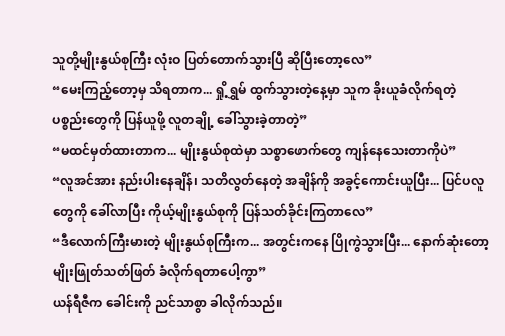သူတို့မျိုးနွယ်စုကြီး လုံးဝ ပြတ်တောက်သွားပြီ ဆိုပြီးတော့လေ”
“မေးကြည့်တော့မှ သိရတာက... ရှို့ရွှမ် ထွက်သွားတဲ့နေ့မှာ သူက ခိုးယူခံလိုက်ရတဲ့ ပစ္စည်းတွေကို ပြန်ယူဖို့ လူတချို့ ခေါ်သွားခဲ့တာတဲ့”
“မထင်မှတ်ထားတာက... မျိုးနွယ်စုထဲမှာ သစ္စာဖောက်တွေ ကျန်နေသေးတာကိုပဲ”
“လူအင်အား နည်းပါးနေချိန်၊ သတိလွတ်နေတဲ့ အချိန်ကို အခွင့်ကောင်းယူပြီး... ပြင်ပလူတွေကို ခေါ်လာပြီး ကိုယ့်မျိုးနွယ်စုကို ပြန်သတ်ခိုင်းကြတာလေ”
“ဒီလောက်ကြီးမားတဲ့ မျိုးနွယ်စုကြီးက... အတွင်းကနေ ပြိုကွဲသွားပြီး... နောက်ဆုံးတော့ မျိုးဖြုတ်သတ်ဖြတ် ခံလိုက်ရတာပေါ့ကွာ”
ယန်ရီဇီက ခေါင်းကို ညင်သာစွာ ခါလိုက်သည်။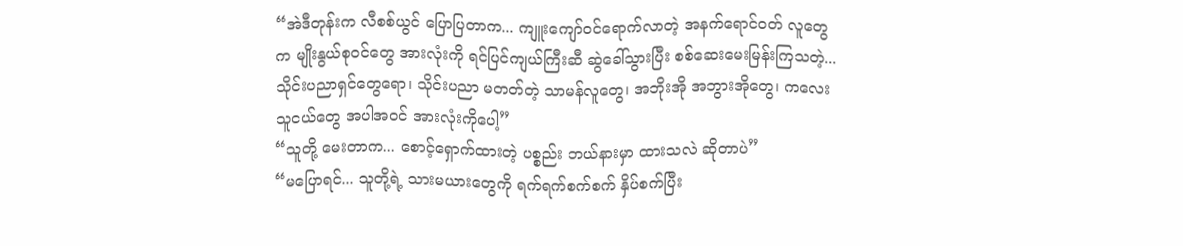“အဲဒီတုန်းက လီစစ်ယွင် ပြောပြတာက... ကျူးကျော်ဝင်ရောက်လာတဲ့ အနက်ရောင်ဝတ် လူတွေက မျိုးနွယ်စုဝင်တွေ အားလုံးကို ရင်ပြင်ကျယ်ကြီးဆီ ဆွဲခေါ်သွားပြီး စစ်ဆေးမေးမြန်းကြသတဲ့... သိုင်းပညာရှင်တွေရော၊ သိုင်းပညာ မတတ်တဲ့ သာမန်လူတွေ၊ အဘိုးအို အဘွားအိုတွေ၊ ကလေးသူငယ်တွေ အပါအဝင် အားလုံးကိုပေါ့”
“သူတို့ မေးတာက... စောင့်ရှောက်ထားတဲ့ ပစ္စည်း ဘယ်နားမှာ ထားသလဲ ဆိုတာပဲ”
“မပြောရင်... သူတို့ရဲ့ သားမယားတွေကို ရက်ရက်စက်စက် နှိပ်စက်ပြီး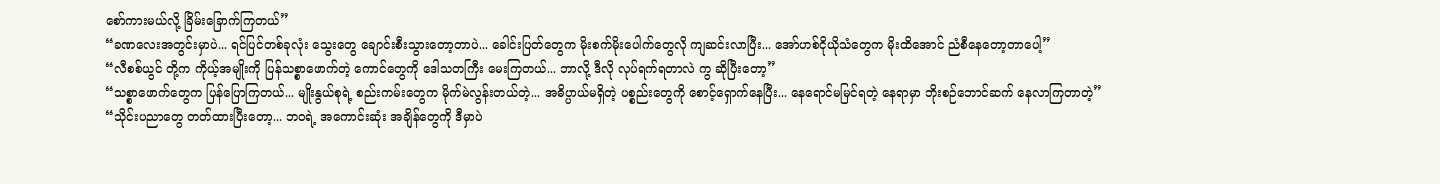စော်ကားမယ်လို့ ခြိမ်းခြောက်ကြတယ်”
“ခဏလေးအတွင်းမှာပဲ... ရင်ပြင်တစ်ခုလုံး သွေးတွေ ချောင်းစီးသွားတော့တာပဲ... ခေါင်းပြတ်တွေက မိုးစက်မိုးပေါက်တွေလို ကျဆင်းလာပြီး... အော်ဟစ်ငိုယိုသံတွေက မိုးထိအောင် ညံစီနေတော့တာပေါ့”
“လီစစ်ယွင် တို့က ကိုယ့်အမျိုးကို ပြန်သစ္စာဖောက်တဲ့ ကောင်တွေကို ဒေါသတကြီး မေးကြတယ်... ဘာလို့ ဒီလို လုပ်ရက်ရတာလဲ ကွ ဆိုပြီးတော့”
“သစ္စာဖောက်တွေက ပြန်ပြောကြတယ်... မျိုးနွယ်စုရဲ့ စည်းကမ်းတွေက မိုက်မဲလွန်းတယ်တဲ့... အဓိပ္ပာယ်မရှိတဲ့ ပစ္စည်းတွေကို စောင့်ရှောက်နေပြီး... နေရောင်မမြင်ရတဲ့ နေရာမှာ ဘိုးစဉ်ဘောင်ဆက် နေလာကြတာတဲ့”
“သိုင်းပညာတွေ တတ်ထားပြီးတော့... ဘဝရဲ့ အကောင်းဆုံး အချိန်တွေကို ဒီမှာပဲ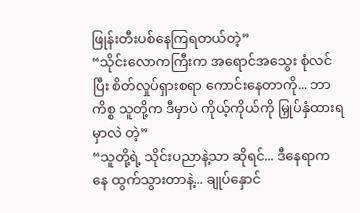ဖြုန်းတီးပစ်နေကြရတယ်တဲ့”
“သိုင်းလောကကြီးက အရောင်အသွေး စုံလင်ပြီး စိတ်လှုပ်ရှားစရာ ကောင်းနေတာကို... ဘာကိစ္စ သူတို့က ဒီမှာပဲ ကိုယ့်ကိုယ်ကို မြှုပ်နှံထားရမှာလဲ တဲ့”
“သူတို့ရဲ့ သိုင်းပညာနဲ့သာ ဆိုရင်... ဒီနေရာကနေ ထွက်သွားတာနဲ့... ချုပ်နှောင်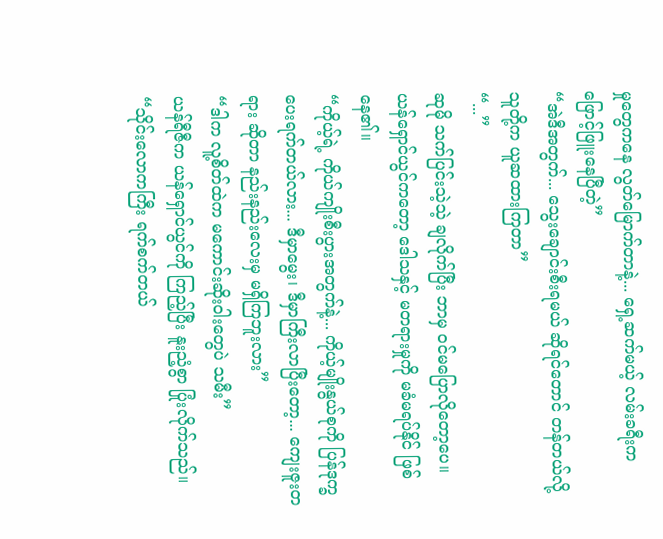မှုတွေကနေ လွတ်မြောက်တာနဲ့... ရှေ့ဆက်မယ့် လမ်းခရီးက ဖြောင့်ဖြူးနေပြီတဲ့”
“အဲဒီအတွက်... သွေးချောင်းစီးရမယ် ဆိုရင်တောင် တန်တယ်လို့ သူတို့က ယူဆထားကြတာ”
“...”
ဆုမို သက်ပြင်းသဲ့သဲ့ ချလိုက်ပြီး ဘာမှ ဝင်မပြောလိုတော့ပေ။
ယန်ရှောင်ယွင်ကတော့ ဒေါသနှင့် မတရားမှုကို မခံမရပ်နိုင် ဖြစ်နေ၏။
“ကိုယ့်ရဲ့ ကိုယ်ကျိုးစီးပွားအတွက်နဲ့... ကိုယ့်မျိုးနွယ်စုကို ပြန်ဒုက္ခပေးရက်တယ်လား... ဒီမှာမွေး၊ ဒီမှာကြီးလာပြီးတော့... ကျေးဇူးတရား ဆိုတာ နည်းနည်းလေးမှ မရှိကြဘူးလား”
“ဒါက လူ့စိတ်ထဲက မကောင်းဆိုးဝါးတွေပဲ သမီး”
ယန်ရီဇီက ယန်ရှောင်ယွင်ကို ကြည့်ပြီး နူးညံ့စွာ ပြုံးလိုက်သည်။
“သိုင်းလောကကြီး ရက်စက်တယ်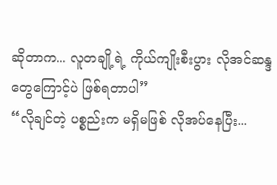ဆိုတာက... လူတချို့ရဲ့ ကိုယ်ကျိုးစီးပွား လိုအင်ဆန္ဒတွေကြောင့်ပဲ ဖြစ်ရတာပါ”
“လိုချင်တဲ့ ပစ္စည်းက မရှိမဖြစ် လိုအပ်နေပြီး...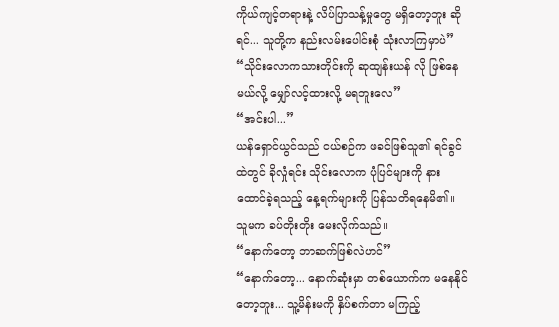ကိုယ်ကျင့်တရားနဲ့ လိပ်ပြာသန့်မှုတွေ မရှိတော့ဘူး ဆိုရင်... သူတို့က နည်းလမ်းပေါင်းစုံ သုံးလာကြမှာပဲ”
“သိုင်းလောကသားတိုင်းကို ဆုထျန်းယန် လို ဖြစ်နေမယ်လို့ မျှော်လင့်ထားလို့ မရဘူးလေ”
“အင်းပါ...”
ယန်ရှောင်ယွင်သည် ငယ်စဉ်က ဖခင်ဖြစ်သူ၏ ရင်ခွင်ထဲတွင် ခိုလှုံရင်း သိုင်းလောက ပုံပြင်များကို နားထောင်ခဲ့ရသည့် နေ့ရက်များကို ပြန်သတိရနေမိ၏။
သူမက ခပ်တိုးတိုး မေးလိုက်သည်။
“နောက်တော့ ဘာဆက်ဖြစ်လဲဟင်”
“နောက်တော့... နောက်ဆုံးမှာ တစ်ယောက်က မနေနိုင်တော့ဘူး... သူ့မိန်းမကို နှိပ်စက်တာ မကြည့်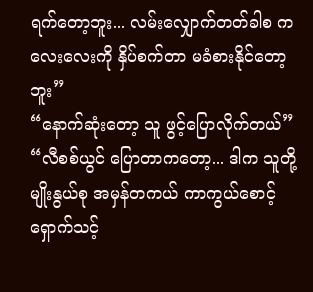ရက်တော့ဘူး... လမ်းလျှောက်တတ်ခါစ ကလေးလေးကို နှိပ်စက်တာ မခံစားနိုင်တော့ဘူး”
“နောက်ဆုံးတော့ သူ ဖွင့်ပြောလိုက်တယ်”
“လီစစ်ယွင် ပြောတာကတော့... ဒါက သူတို့မျိုးနွယ်စု အမှန်တကယ် ကာကွယ်စောင့်ရှောက်သင့်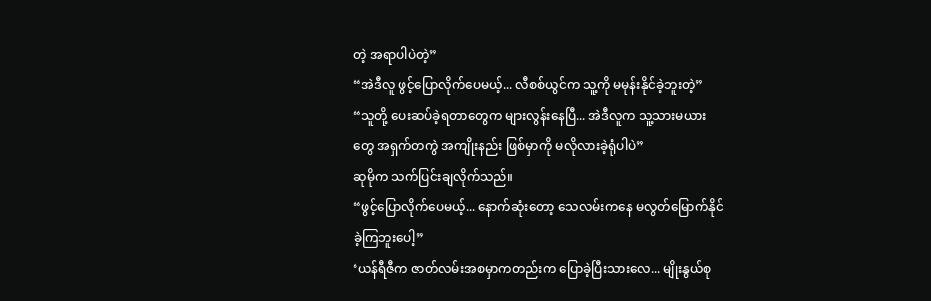တဲ့ အရာပါပဲတဲ့”
“အဲဒီလူ ဖွင့်ပြောလိုက်ပေမယ့်... လီစစ်ယွင်က သူ့ကို မမုန်းနိုင်ခဲ့ဘူးတဲ့”
“သူတို့ ပေးဆပ်ခဲ့ရတာတွေက များလွန်းနေပြီ... အဲဒီလူက သူ့သားမယားတွေ အရှက်တကွဲ အကျိုးနည်း ဖြစ်မှာကို မလိုလားခဲ့ရုံပါပဲ”
ဆုမိုက သက်ပြင်းချလိုက်သည်။
“ဖွင့်ပြောလိုက်ပေမယ့်... နောက်ဆုံးတော့ သေလမ်းကနေ မလွတ်မြောက်နိုင်ခဲ့ကြဘူးပေါ့”
‘ယန်ရီဇီက ဇာတ်လမ်းအစမှာကတည်းက ပြောခဲ့ပြီးသားလေ... မျိုးနွယ်စု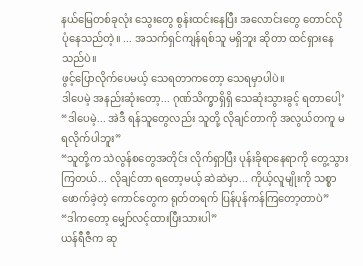နယ်မြေတစ်ခုလုံး သွေးတွေ စွန်းထင်းနေပြီး အလောင်းတွေ တောင်လို ပုံနေသည်တဲ့။ ... အသက်ရှင်ကျန်ရစ်သူ မရှိဘူး ဆိုတာ ထင်ရှားနေသည်ပဲ။
ဖွင့်ပြောလိုက်ပေမယ့် သေရတာကတော့ သေရမှာပါပဲ။
ဒါပေမဲ့ အနည်းဆုံးတော့... ဂုဏ်သိက္ခာရှိရှိ သေဆုံးသွားခွင့် ရတာပေါ့’
“ဒါပေမဲ့... အဲဒီ ရန်သူတွေလည်း သူတို့ လိုချင်တာကို အလွယ်တကူ မရလိုက်ပါဘူး”
“သူတို့က သဲလွန်စတွေအတိုင်း လိုက်ရှာပြီး ပုန်းခိုရာနေရာကို တွေ့သွားကြတယ်... လိုချင်တာ ရတော့မယ့် ဆဲဆဲမှာ... ကိုယ့်လူမျိုးကို သစ္စာဖောက်ခဲ့တဲ့ ကောင်တွေက ရုတ်တရက် ပြန်ပုန်ကန်ကြတော့တာပဲ”
“ဒါကတော့ မျှော်လင့်ထားပြီးသားပါ”
ယန်ရီဇီက ဆု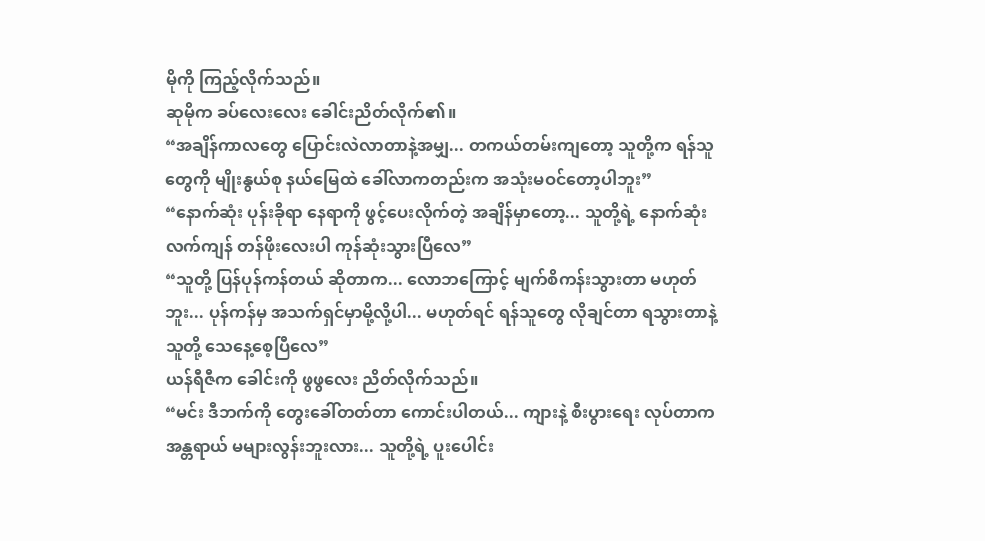မိုကို ကြည့်လိုက်သည်။
ဆုမိုက ခပ်လေးလေး ခေါင်းညိတ်လိုက်၏။
“အချိန်ကာလတွေ ပြောင်းလဲလာတာနဲ့အမျှ... တကယ်တမ်းကျတော့ သူတို့က ရန်သူတွေကို မျိုးနွယ်စု နယ်မြေထဲ ခေါ်လာကတည်းက အသုံးမဝင်တော့ပါဘူး”
“နောက်ဆုံး ပုန်းခိုရာ နေရာကို ဖွင့်ပေးလိုက်တဲ့ အချိန်မှာတော့... သူတို့ရဲ့ နောက်ဆုံး လက်ကျန် တန်ဖိုးလေးပါ ကုန်ဆုံးသွားပြီလေ”
“သူတို့ ပြန်ပုန်ကန်တယ် ဆိုတာက... လောဘကြောင့် မျက်စိကန်းသွားတာ မဟုတ်ဘူး... ပုန်ကန်မှ အသက်ရှင်မှာမို့လို့ပါ... မဟုတ်ရင် ရန်သူတွေ လိုချင်တာ ရသွားတာနဲ့ သူတို့ သေနေ့စေ့ပြီလေ”
ယန်ရီဇီက ခေါင်းကို ဖွဖွလေး ညိတ်လိုက်သည်။
“မင်း ဒီဘက်ကို တွေးခေါ်တတ်တာ ကောင်းပါတယ်... ကျားနဲ့ စီးပွားရေး လုပ်တာက အန္တရာယ် မများလွန်းဘူးလား... သူတို့ရဲ့ ပူးပေါင်း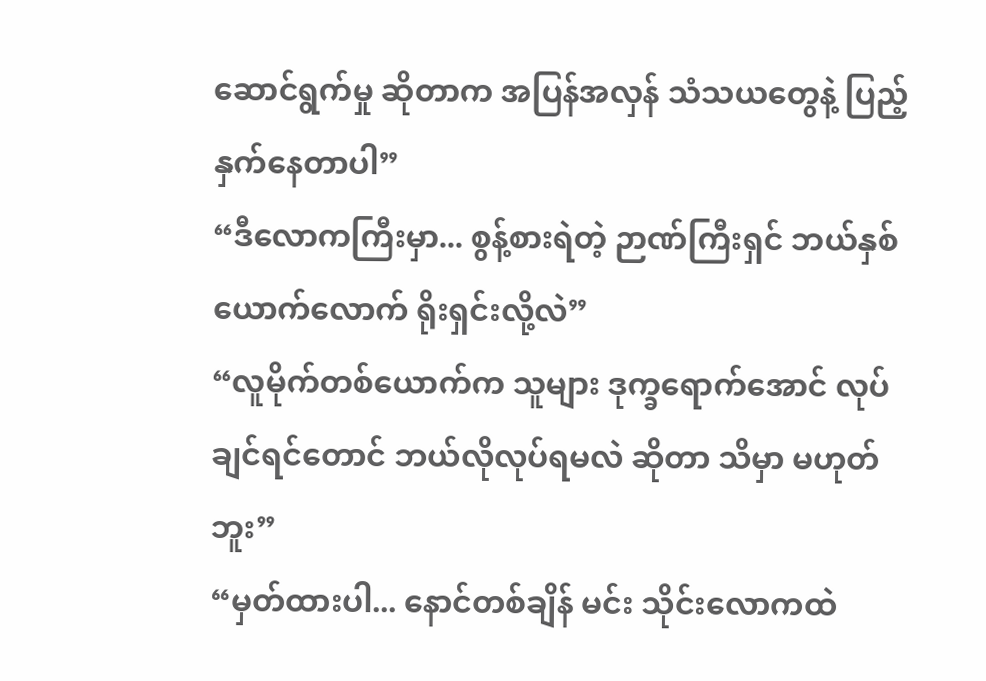ဆောင်ရွက်မှု ဆိုတာက အပြန်အလှန် သံသယတွေနဲ့ ပြည့်နှက်နေတာပါ”
“ဒီလောကကြီးမှာ... စွန့်စားရဲတဲ့ ဉာဏ်ကြီးရှင် ဘယ်နှစ်ယောက်လောက် ရိုးရှင်းလို့လဲ”
“လူမိုက်တစ်ယောက်က သူများ ဒုက္ခရောက်အောင် လုပ်ချင်ရင်တောင် ဘယ်လိုလုပ်ရမလဲ ဆိုတာ သိမှာ မဟုတ်ဘူး”
“မှတ်ထားပါ... နောင်တစ်ချိန် မင်း သိုင်းလောကထဲ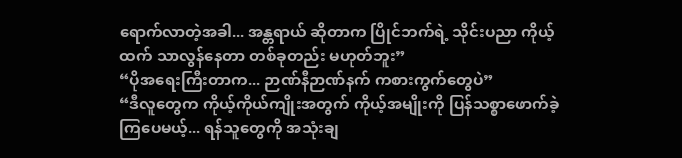ရောက်လာတဲ့အခါ... အန္တရာယ် ဆိုတာက ပြိုင်ဘက်ရဲ့ သိုင်းပညာ ကိုယ့်ထက် သာလွန်နေတာ တစ်ခုတည်း မဟုတ်ဘူး”
“ပိုအရေးကြီးတာက... ဉာဏ်နီဉာဏ်နက် ကစားကွက်တွေပဲ”
“ဒီလူတွေက ကိုယ့်ကိုယ်ကျိုးအတွက် ကိုယ့်အမျိုးကို ပြန်သစ္စာဖောက်ခဲ့ကြပေမယ့်... ရန်သူတွေကို အသုံးချ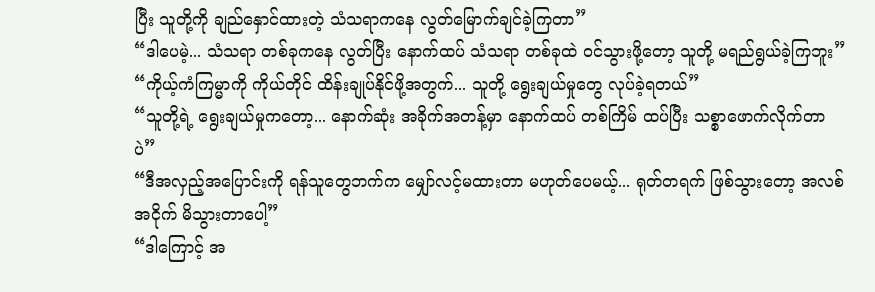ပြီး သူတို့ကို ချည်နှောင်ထားတဲ့ သံသရာကနေ လွတ်မြောက်ချင်ခဲ့ကြတာ”
“ဒါပေမဲ့... သံသရာ တစ်ခုကနေ လွတ်ပြီး နောက်ထပ် သံသရာ တစ်ခုထဲ ဝင်သွားဖို့တော့ သူတို့ မရည်ရွယ်ခဲ့ကြဘူး”
“ကိုယ့်ကံကြမ္မာကို ကိုယ်တိုင် ထိန်းချုပ်နိုင်ဖို့အတွက်... သူတို့ ရွေးချယ်မှုတွေ လုပ်ခဲ့ရတယ်”
“သူတို့ရဲ့ ရွေးချယ်မှုကတော့... နောက်ဆုံး အခိုက်အတန့်မှာ နောက်ထပ် တစ်ကြိမ် ထပ်ပြီး သစ္စာဖောက်လိုက်တာပဲ”
“ဒီအလှည့်အပြောင်းကို ရန်သူတွေဘက်က မျှော်လင့်မထားတာ မဟုတ်ပေမယ့်... ရုတ်တရက် ဖြစ်သွားတော့ အလစ်အငိုက် မိသွားတာပေါ့”
“ဒါကြောင့် အ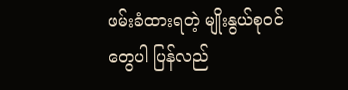ဖမ်းခံထားရတဲ့ မျိုးနွယ်စုဝင်တွေပါ ပြန်လည်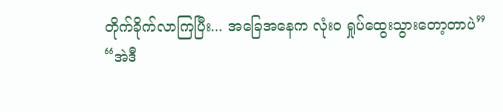တိုက်ခိုက်လာကြပြီး... အခြေအနေက လုံးဝ ရှုပ်ထွေးသွားတော့တာပဲ”
“အဲဒီ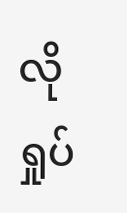လို ရှုပ်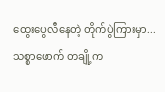ထွေးပွေလီနေတဲ့ တိုက်ပွဲကြားမှာ... သစ္စာဖောက် တချို့က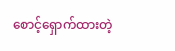စောင့်ရှောက်ထားတဲ့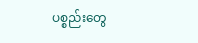ပစ္စည်းတွေ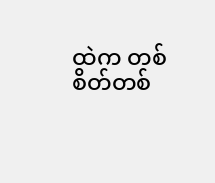ထဲက တစ်စိတ်တစ်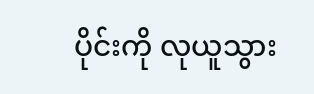ပိုင်းကို လုယူသွား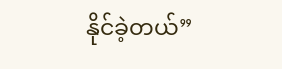နိုင်ခဲ့တယ်”